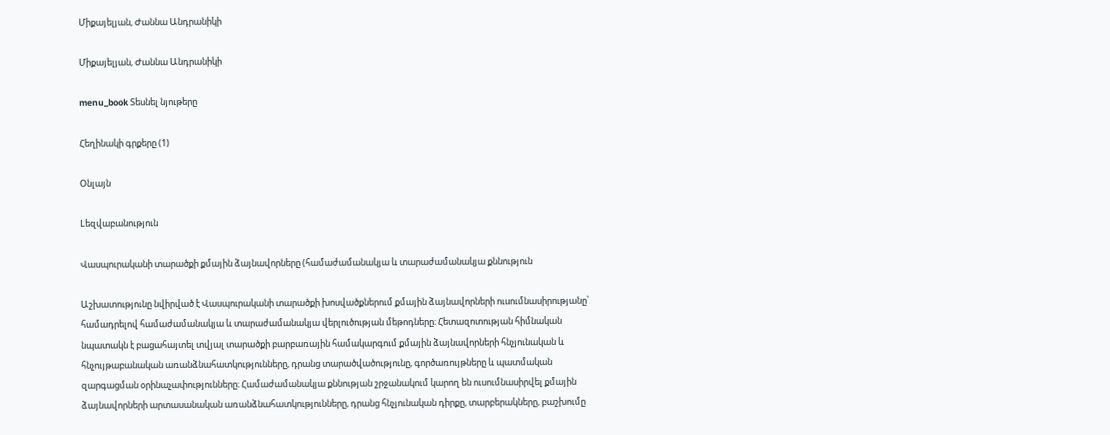Միքայելյան, Ժաննա Անդրանիկի

Միքայելյան, Ժաննա Անդրանիկի

menu_book Տեսնել նյութերը

Հեղինակի գրքերը (1)

Օնլայն

Lեզվաբանություն

Վասպուրականի տարածքի քմային ձայնավորները (համաժամանակյա և տարաժամանակյա քննություն

Աշխատությունը նվիրված է Վասպուրականի տարածքի խոսվածքներում քմային ձայնավորների ուսումնասիրությանը՝ համադրելով համաժամանակյա և տարաժամանակյա վերլուծության մեթոդները։ Հետազոտության հիմնական նպատակն է բացահայտել տվյալ տարածքի բարբառային համակարգում քմային ձայնավորների հնչյունական և հնչույթաբանական առանձնահատկությունները, դրանց տարածվածությունը, գործառույթները և պատմական զարգացման օրինաչափությունները։ Համաժամանակյա քննության շրջանակում կարող են ուսումնասիրվել քմային ձայնավորների արտասանական առանձնահատկությունները, դրանց հնչյունական դիրքը, տարբերակները, բաշխումը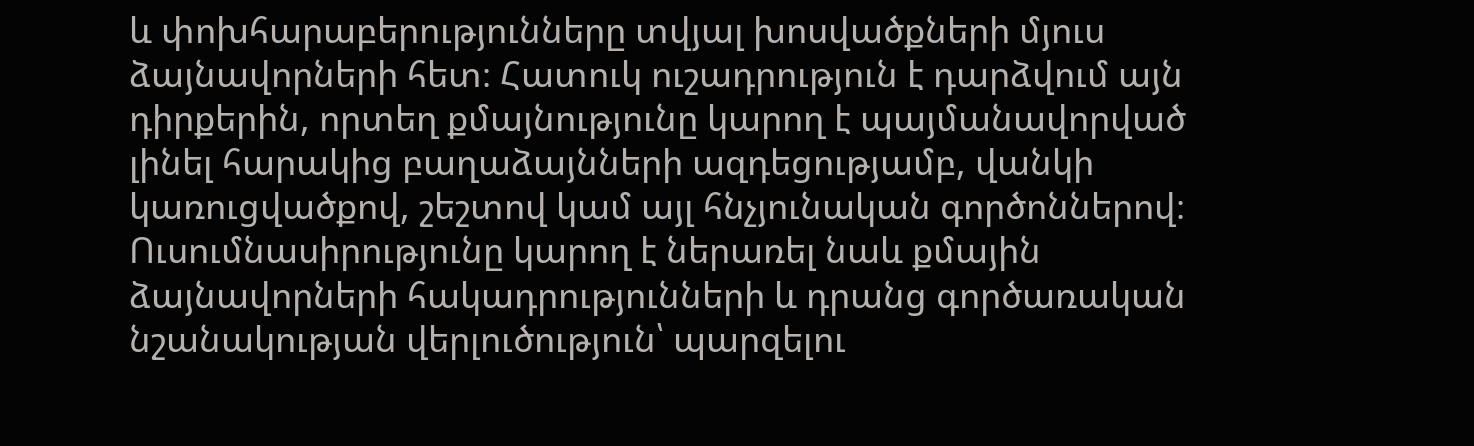և փոխհարաբերությունները տվյալ խոսվածքների մյուս ձայնավորների հետ։ Հատուկ ուշադրություն է դարձվում այն դիրքերին, որտեղ քմայնությունը կարող է պայմանավորված լինել հարակից բաղաձայնների ազդեցությամբ, վանկի կառուցվածքով, շեշտով կամ այլ հնչյունական գործոններով։ Ուսումնասիրությունը կարող է ներառել նաև քմային ձայնավորների հակադրությունների և դրանց գործառական նշանակության վերլուծություն՝ պարզելու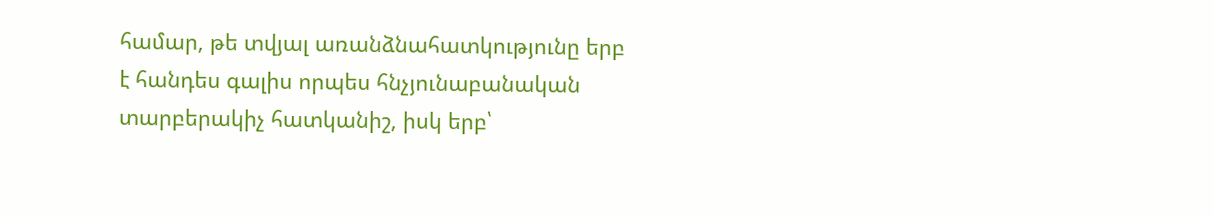համար, թե տվյալ առանձնահատկությունը երբ է հանդես գալիս որպես հնչյունաբանական տարբերակիչ հատկանիշ, իսկ երբ՝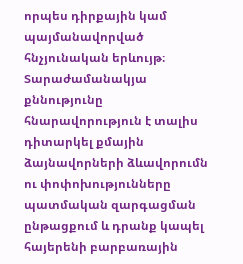որպես դիրքային կամ պայմանավորված հնչյունական երևույթ։ Տարաժամանակյա քննությունը հնարավորություն է տալիս դիտարկել քմային ձայնավորների ձևավորումն ու փոփոխությունները պատմական զարգացման ընթացքում և դրանք կապել հայերենի բարբառային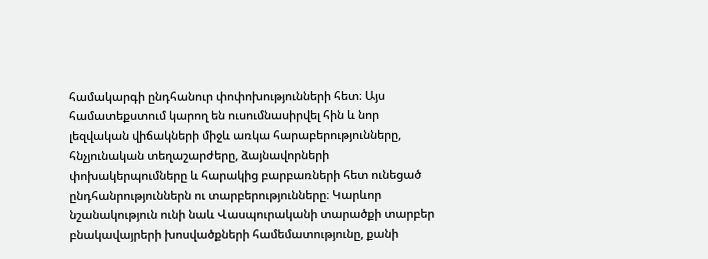համակարգի ընդհանուր փոփոխությունների հետ։ Այս համատեքստում կարող են ուսումնասիրվել հին և նոր լեզվական վիճակների միջև առկա հարաբերությունները, հնչյունական տեղաշարժերը, ձայնավորների փոխակերպումները և հարակից բարբառների հետ ունեցած ընդհանրություններն ու տարբերությունները։ Կարևոր նշանակություն ունի նաև Վասպուրականի տարածքի տարբեր բնակավայրերի խոսվածքների համեմատությունը, քանի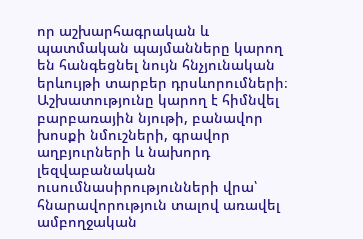որ աշխարհագրական և պատմական պայմանները կարող են հանգեցնել նույն հնչյունական երևույթի տարբեր դրսևորումների։ Աշխատությունը կարող է հիմնվել բարբառային նյութի, բանավոր խոսքի նմուշների, գրավոր աղբյուրների և նախորդ լեզվաբանական ուսումնասիրությունների վրա՝ հնարավորություն տալով առավել ամբողջական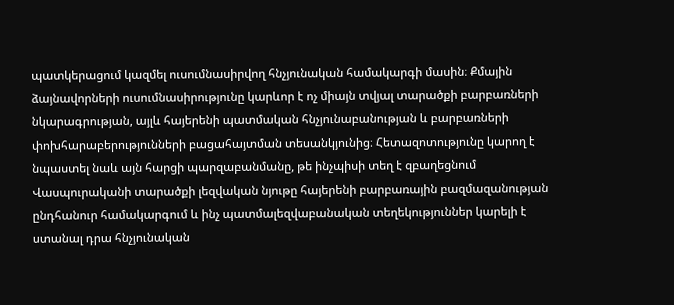պատկերացում կազմել ուսումնասիրվող հնչյունական համակարգի մասին։ Քմային ձայնավորների ուսումնասիրությունը կարևոր է ոչ միայն տվյալ տարածքի բարբառների նկարագրության, այլև հայերենի պատմական հնչյունաբանության և բարբառների փոխհարաբերությունների բացահայտման տեսանկյունից։ Հետազոտությունը կարող է նպաստել նաև այն հարցի պարզաբանմանը, թե ինչպիսի տեղ է զբաղեցնում Վասպուրականի տարածքի լեզվական նյութը հայերենի բարբառային բազմազանության ընդհանուր համակարգում և ինչ պատմալեզվաբանական տեղեկություններ կարելի է ստանալ դրա հնչյունական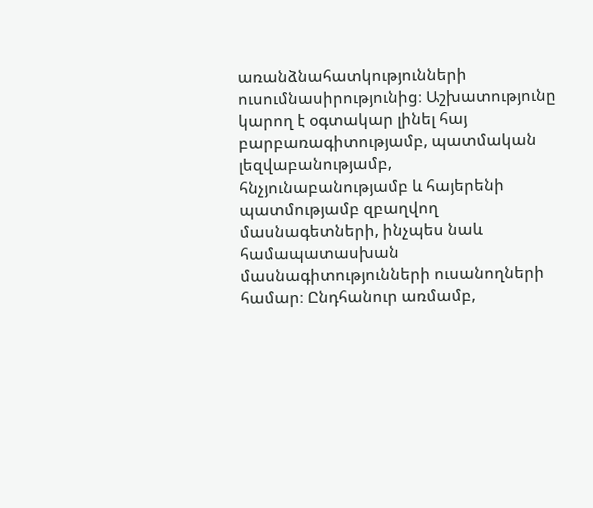առանձնահատկությունների ուսումնասիրությունից։ Աշխատությունը կարող է օգտակար լինել հայ բարբառագիտությամբ, պատմական լեզվաբանությամբ, հնչյունաբանությամբ և հայերենի պատմությամբ զբաղվող մասնագետների, ինչպես նաև համապատասխան մասնագիտությունների ուսանողների համար։ Ընդհանուր առմամբ,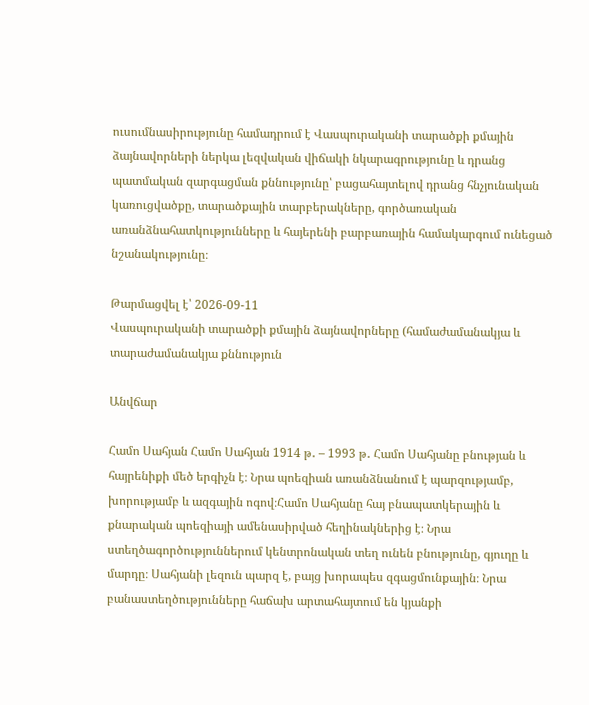ուսումնասիրությունը համադրում է Վասպուրականի տարածքի քմային ձայնավորների ներկա լեզվական վիճակի նկարագրությունը և դրանց պատմական զարգացման քննությունը՝ բացահայտելով դրանց հնչյունական կառուցվածքը, տարածքային տարբերակները, գործառական առանձնահատկությունները և հայերենի բարբառային համակարգում ունեցած նշանակությունը։

Թարմացվել է՝ 2026-09-11
Վասպուրականի տարածքի քմային ձայնավորները (համաժամանակյա և տարաժամանակյա քննություն

Անվճար

Համո Սահյան Համո Սահյան 1914 թ․ – 1993 թ․ Համո Սահյանը բնության և հայրենիքի մեծ երգիչն է։ Նրա պոեզիան առանձնանում է պարզությամբ, խորությամբ և ազգային ոգով։Համո Սահյանը հայ բնապատկերային և քնարական պոեզիայի ամենասիրված հեղինակներից է։ Նրա ստեղծագործություններում կենտրոնական տեղ ունեն բնությունը, գյուղը և մարդը։ Սահյանի լեզուն պարզ է, բայց խորապես զգացմունքային։ Նրա բանաստեղծությունները հաճախ արտահայտում են կյանքի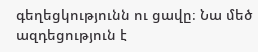գեղեցկությունն ու ցավը։ Նա մեծ ազդեցություն է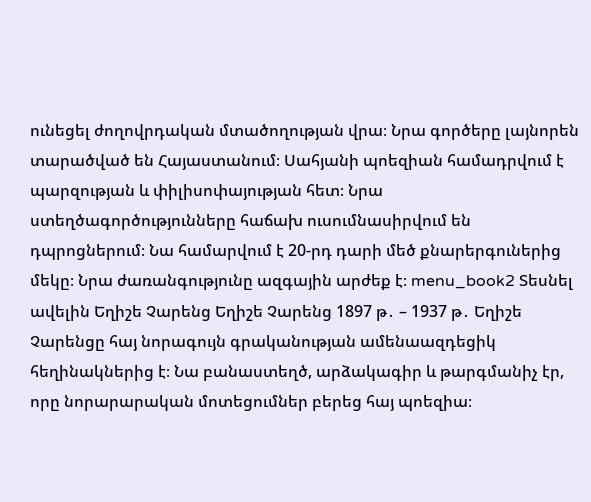ունեցել ժողովրդական մտածողության վրա։ Նրա գործերը լայնորեն տարածված են Հայաստանում։ Սահյանի պոեզիան համադրվում է պարզության և փիլիսոփայության հետ։ Նրա ստեղծագործությունները հաճախ ուսումնասիրվում են դպրոցներում։ Նա համարվում է 20-րդ դարի մեծ քնարերգուներից մեկը։ Նրա ժառանգությունը ազգային արժեք է։ menu_book2 Տեսնել ավելին Եղիշե Չարենց Եղիշե Չարենց 1897 թ․ – 1937 թ․ Եղիշե Չարենցը հայ նորագույն գրականության ամենաազդեցիկ հեղինակներից է։ Նա բանաստեղծ, արձակագիր և թարգմանիչ էր, որը նորարարական մոտեցումներ բերեց հայ պոեզիա։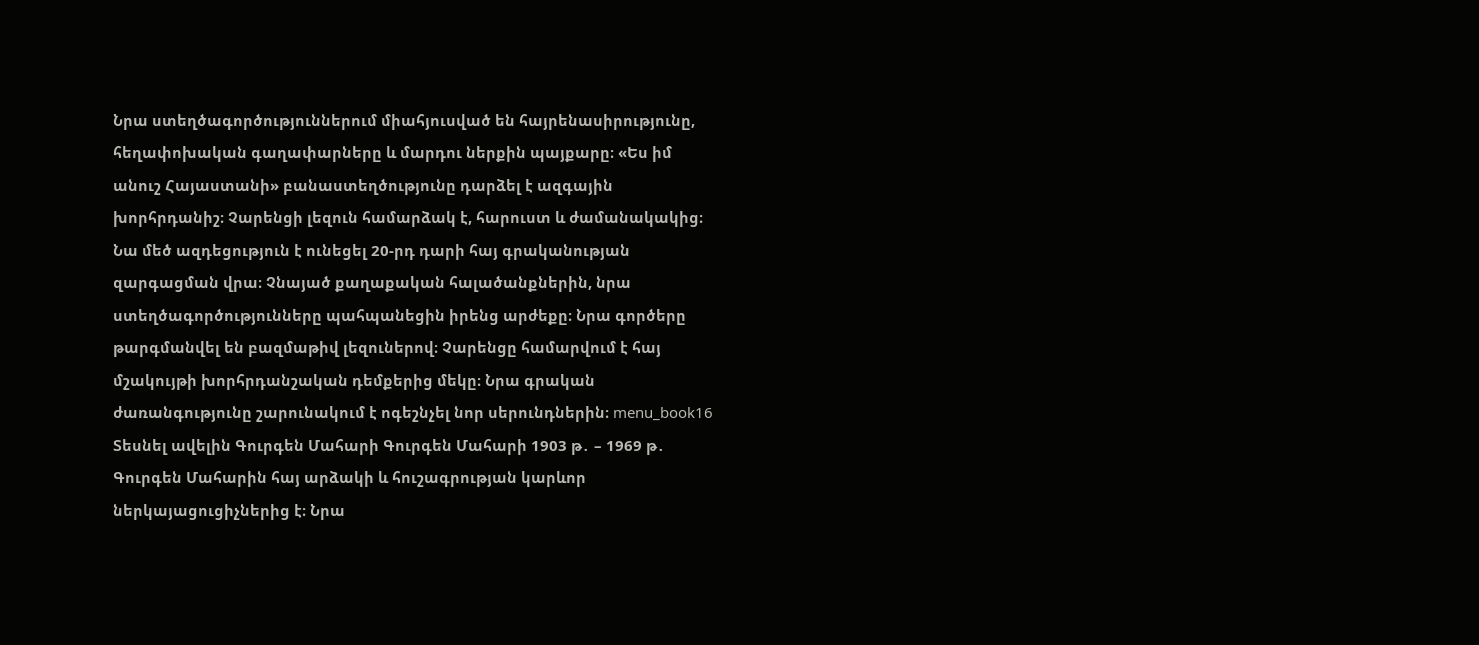Նրա ստեղծագործություններում միահյուսված են հայրենասիրությունը, հեղափոխական գաղափարները և մարդու ներքին պայքարը։ «Ես իմ անուշ Հայաստանի» բանաստեղծությունը դարձել է ազգային խորհրդանիշ։ Չարենցի լեզուն համարձակ է, հարուստ և ժամանակակից։ Նա մեծ ազդեցություն է ունեցել 20-րդ դարի հայ գրականության զարգացման վրա։ Չնայած քաղաքական հալածանքներին, նրա ստեղծագործությունները պահպանեցին իրենց արժեքը։ Նրա գործերը թարգմանվել են բազմաթիվ լեզուներով։ Չարենցը համարվում է հայ մշակույթի խորհրդանշական դեմքերից մեկը։ Նրա գրական ժառանգությունը շարունակում է ոգեշնչել նոր սերունդներին։ menu_book16 Տեսնել ավելին Գուրգեն Մահարի Գուրգեն Մահարի 1903 թ․ – 1969 թ․ Գուրգեն Մահարին հայ արձակի և հուշագրության կարևոր ներկայացուցիչներից է։ Նրա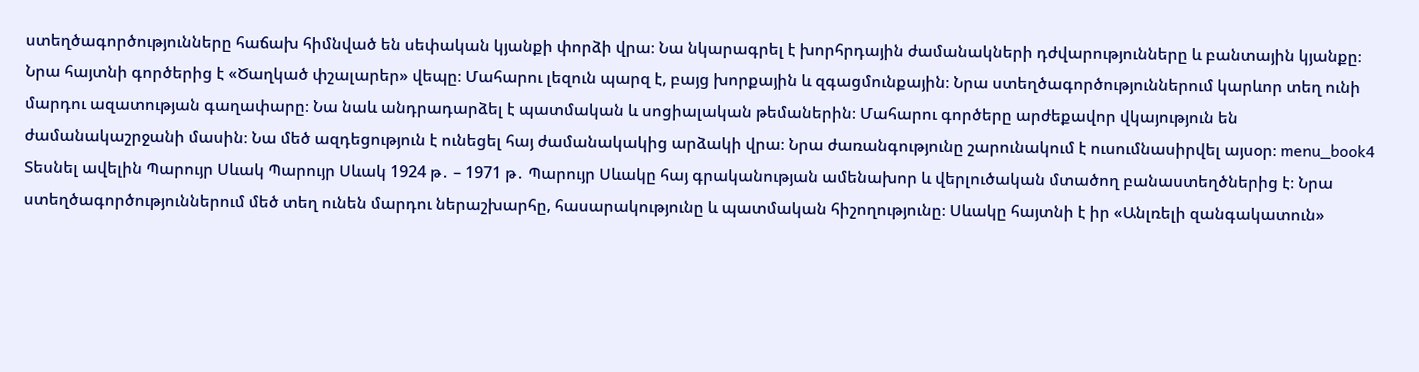ստեղծագործությունները հաճախ հիմնված են սեփական կյանքի փորձի վրա։ Նա նկարագրել է խորհրդային ժամանակների դժվարությունները և բանտային կյանքը։ Նրա հայտնի գործերից է «Ծաղկած փշալարեր» վեպը։ Մահարու լեզուն պարզ է, բայց խորքային և զգացմունքային։ Նրա ստեղծագործություններում կարևոր տեղ ունի մարդու ազատության գաղափարը։ Նա նաև անդրադարձել է պատմական և սոցիալական թեմաներին։ Մահարու գործերը արժեքավոր վկայություն են ժամանակաշրջանի մասին։ Նա մեծ ազդեցություն է ունեցել հայ ժամանակակից արձակի վրա։ Նրա ժառանգությունը շարունակում է ուսումնասիրվել այսօր։ menu_book4 Տեսնել ավելին Պարույր Սևակ Պարույր Սևակ 1924 թ․ – 1971 թ․ Պարույր Սևակը հայ գրականության ամենախոր և վերլուծական մտածող բանաստեղծներից է։ Նրա ստեղծագործություններում մեծ տեղ ունեն մարդու ներաշխարհը, հասարակությունը և պատմական հիշողությունը։ Սևակը հայտնի է իր «Անլռելի զանգակատուն»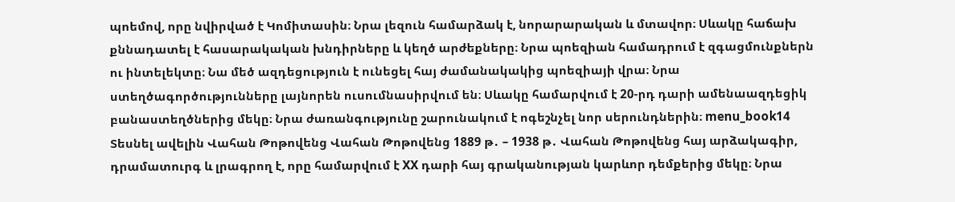պոեմով, որը նվիրված է Կոմիտասին։ Նրա լեզուն համարձակ է, նորարարական և մտավոր։ Սևակը հաճախ քննադատել է հասարակական խնդիրները և կեղծ արժեքները։ Նրա պոեզիան համադրում է զգացմունքներն ու ինտելեկտը։ Նա մեծ ազդեցություն է ունեցել հայ ժամանակակից պոեզիայի վրա։ Նրա ստեղծագործությունները լայնորեն ուսումնասիրվում են։ Սևակը համարվում է 20-րդ դարի ամենաազդեցիկ բանաստեղծներից մեկը։ Նրա ժառանգությունը շարունակում է ոգեշնչել նոր սերունդներին։ menu_book14 Տեսնել ավելին Վահան Թոթովենց Վահան Թոթովենց 1889 թ․ – 1938 թ․ Վահան Թոթովենց հայ արձակագիր, դրամատուրգ և լրագրող է, որը համարվում է XX դարի հայ գրականության կարևոր դեմքերից մեկը։ Նրա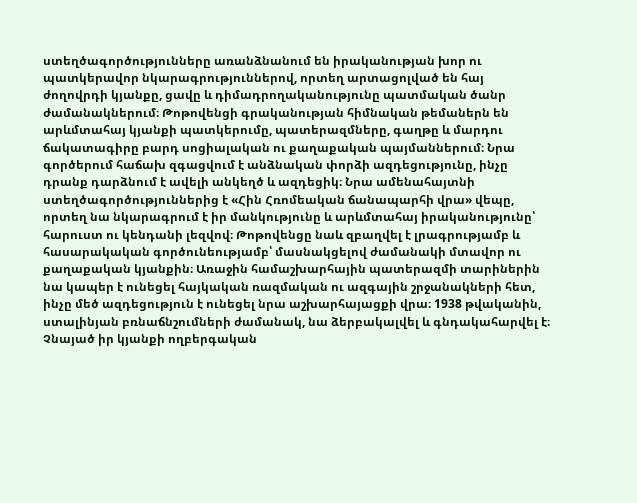ստեղծագործությունները առանձնանում են իրականության խոր ու պատկերավոր նկարագրություններով, որտեղ արտացոլված են հայ ժողովրդի կյանքը, ցավը և դիմադրողականությունը պատմական ծանր ժամանակներում։ Թոթովենցի գրականության հիմնական թեմաներն են արևմտահայ կյանքի պատկերումը, պատերազմները, գաղթը և մարդու ճակատագիրը բարդ սոցիալական ու քաղաքական պայմաններում։ Նրա գործերում հաճախ զգացվում է անձնական փորձի ազդեցությունը, ինչը դրանք դարձնում է ավելի անկեղծ և ազդեցիկ։ Նրա ամենահայտնի ստեղծագործություններից է «Հին Հռոմեական ճանապարհի վրա» վեպը, որտեղ նա նկարագրում է իր մանկությունը և արևմտահայ իրականությունը՝ հարուստ ու կենդանի լեզվով։ Թոթովենցը նաև զբաղվել է լրագրությամբ և հասարակական գործունեությամբ՝ մասնակցելով ժամանակի մտավոր ու քաղաքական կյանքին։ Առաջին համաշխարհային պատերազմի տարիներին նա կապեր է ունեցել հայկական ռազմական ու ազգային շրջանակների հետ, ինչը մեծ ազդեցություն է ունեցել նրա աշխարհայացքի վրա։ 1938 թվականին, ստալինյան բռնաճնշումների ժամանակ, նա ձերբակալվել և գնդակահարվել է։ Չնայած իր կյանքի ողբերգական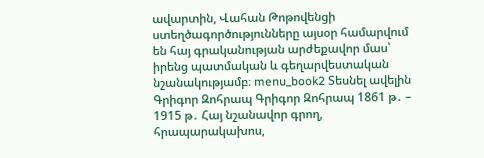ավարտին, Վահան Թոթովենցի ստեղծագործությունները այսօր համարվում են հայ գրականության արժեքավոր մաս՝ իրենց պատմական և գեղարվեստական նշանակությամբ։ menu_book2 Տեսնել ավելին Գրիգոր Զոհրապ Գրիգոր Զոհրապ 1861 թ․ – 1915 թ․ Հայ նշանավոր գրող, հրապարակախոս,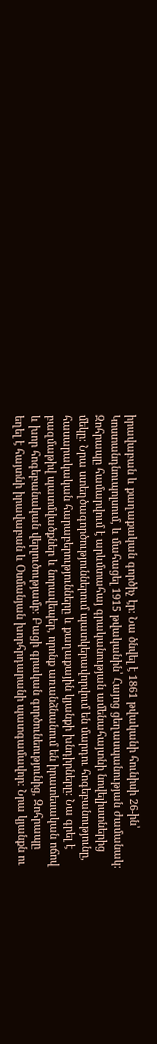իրավաբան և քաղաքական գործիչ էր։ Նա ծնվել է 1861 թվականի հունիսի 26-ին՝ Կոստանդնուպոլսում, և մահացել 1915 թվականին՝ Հայոց ցեղասպանության ժամանակ։ Զոհրապը համարվում է արևմտահայ գրականության ամենահայտնի նովելիստներից մեկը։ Նրա ստեղծագործություններում պատկերավորվում են մարդու հոգեբանությունը, հասարակական հարաբերությունները և քաղաքային կյանքի խնդիրները։ Նա գրել է բազմաթիվ պատմվածքներ և նորավեպեր, որոնք առանձնանում են իրատեսական ոճով և խոր հոգեբանական վերլուծությամբ։ Բացի գրական գործունեությունից, Զոհրապը եղել է հայտնի իրավաբան և Օսմանյան խորհրդարանի պատգամավոր։ Նրա կյանքն ու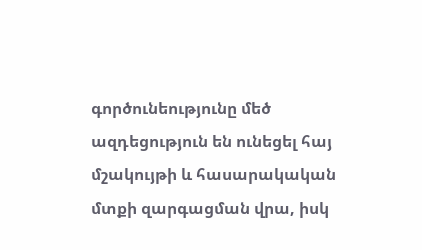գործունեությունը մեծ ազդեցություն են ունեցել հայ մշակույթի և հասարակական մտքի զարգացման վրա, իսկ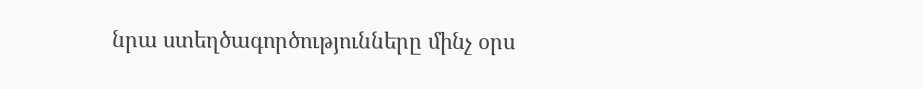նրա ստեղծագործությունները մինչ օրս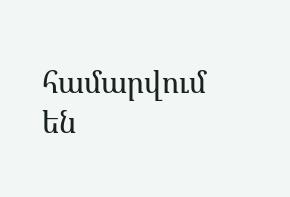համարվում են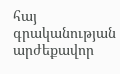հայ գրականության արժեքավոր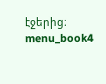էջերից։ menu_book4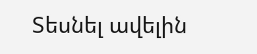Տեսնել ավելին